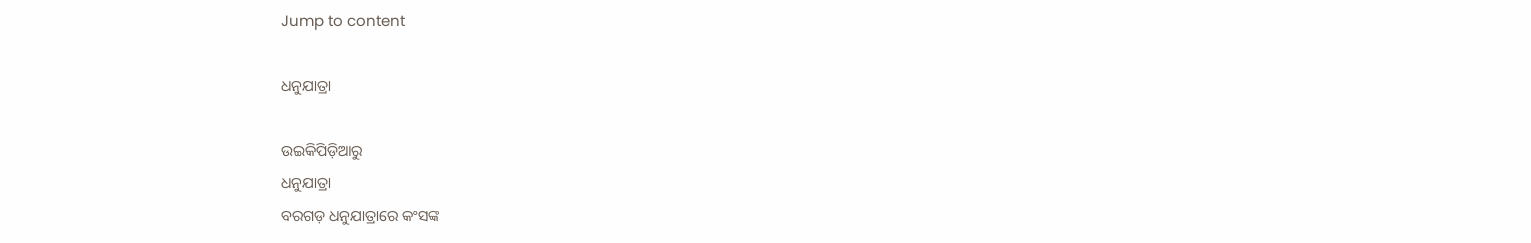Jump to content

ଧନୁଯାତ୍ରା

ଉଇକିପିଡ଼ିଆ‌ରୁ
ଧନୁଯାତ୍ରା
ବରଗଡ଼ ଧନୁଯାତ୍ରାରେ କଂସଙ୍କ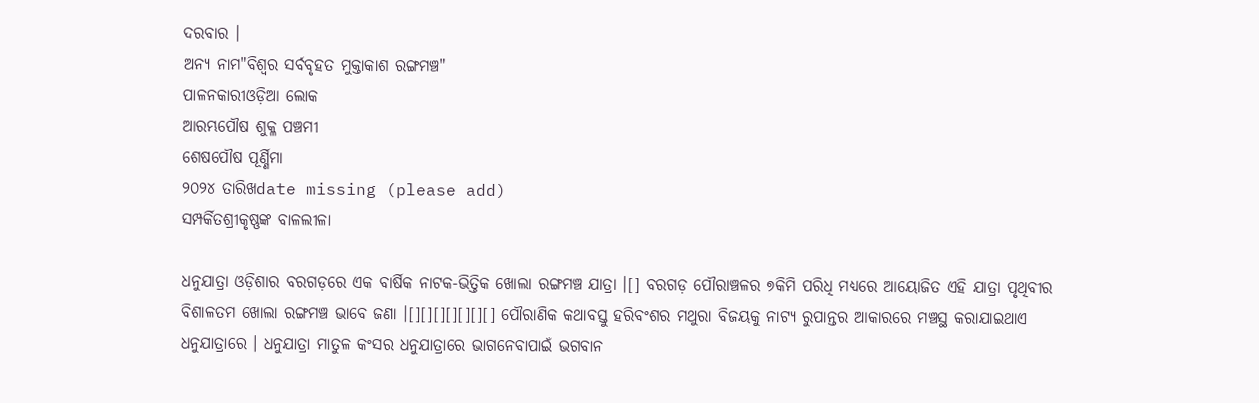ଦରବାର ।
ଅନ୍ୟ ନାମ"ବିଶ୍ୱର ସର୍ବବୃହତ ମୁକ୍ତାକାଶ ରଙ୍ଗମଞ୍ଚ"
ପାଳନକାରୀଓଡ଼ିଆ ଲୋକ
ଆରମ୍ଭପୌଷ ଶୁକ୍ଳ ପଞ୍ଚମୀ
ଶେଷପୌଷ ପୂର୍ଣ୍ଣିମା
୨୦୨୪ ତାରିଖdate missing (please add)
ସମ୍ପର୍କିତଶ୍ରୀକୃଷ୍ଣଙ୍କ ବାଳଲୀଳା

ଧନୁଯାତ୍ରା ଓଡ଼ିଶାର ବରଗଡ଼ରେ ଏକ ବାର୍ଷିକ ନାଟକ-ଭିତ୍ତିକ ଖୋଲା ରଙ୍ଗମଞ୍ଚ ଯାତ୍ରା ।[] ବରଗଡ଼ ପୌରାଞ୍ଚଳର ୭କିମି ପରିଧି ମଧ୍ୟରେ ଆୟୋଜିତ ଏହି ଯାତ୍ରା ପୃଥିବୀର ବିଶାଳତମ ଖୋଲା ରଙ୍ଗମଞ୍ଚ ଭାବେ ଜଣା ।[][][][][][][] ପୌରାଣିକ କଥାବସ୍ତୁ ହରିବଂଶର ମଥୁରା ବିଜୟକୁ ନାଟ୍ୟ ରୁପାନ୍ତର ଆକାରରେ ମଞ୍ଚସ୍ଥ କରାଯାଇଥାଏ ଧନୁଯାତ୍ରାରେ । ଧନୁଯାତ୍ରା ମାତୁଳ କଂସର ଧନୁଯାତ୍ରାରେ ଭାଗନେବାପାଇଁ ଭଗବାନ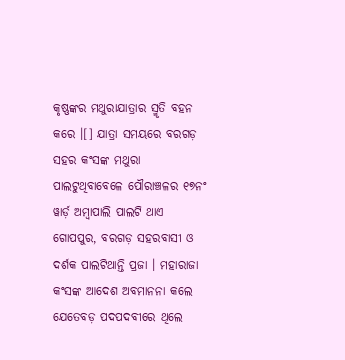କୃଷ୍ଣଙ୍କର ମଥୁରାଯାତ୍ରାର ସ୍ମୃତି ବହନ କରେ ।[] ଯାତ୍ରା ସମୟରେ ବରଗଡ଼ ସହର କଂସଙ୍କ ମଥୁରା ପାଲଟୁଥିବାବେଳେ ପୌରାଞ୍ଚଳର ୧୭ନଂ ୱାର୍ଡ଼ ଅମ୍ବାପାଲି ପାଲଟି ଥାଏ ଗୋପପୁର, ବରଗଡ଼ ସହରବାସୀ ଓ ଦର୍ଶକ ପାଲଟିଥାନ୍ତି ପ୍ରଜା । ମହାରାଜା କଂସଙ୍କ ଆଦେଶ ଅବମାନନା କଲେ ଯେତେବଡ଼ ପଦପଦବୀରେ ଥିଲେ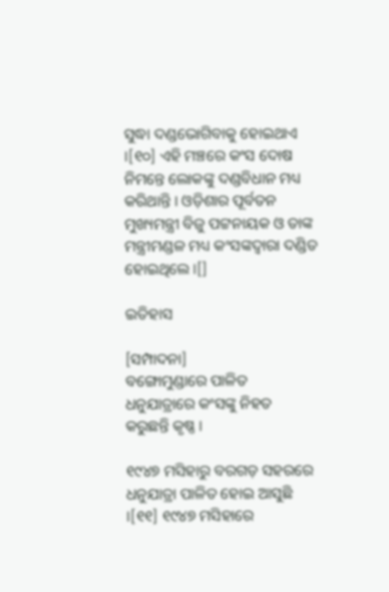ସୁଦ୍ଧା ଦଣ୍ଡଭୋଗିବାକୁ ହୋଇଥାଏ ।[୧୦] ଏହି ମଞ୍ଚରେ କଂସ ଦୋଷ ନିମନ୍ତେ ଲୋକଙ୍କୁ ଦଣ୍ଡବିଧାନ ମଧ୍ୟ କରିଥାନ୍ତି । ଓଡ଼ିଶାର ପୂର୍ବତନ ମୁଖ୍ୟମନ୍ତ୍ରୀ ବିଜୁ ପଟ୍ଟନାୟକ ଓ ତାଙ୍କ ମନ୍ତ୍ରୀମଣ୍ଡଳ ମଧ୍ୟ କଂସଙ୍କଦ୍ୱାରା ଦଣ୍ଡିତ ହୋଇଥିଲେ ।[]

ଇତିହାସ

[ସମ୍ପାଦନା]
ବଙ୍ଗୋମୁଣ୍ଡାରେ ପାଳିତ ଧନୁଯାତ୍ରାରେ କଂସଙ୍କୁ ନିହତ କରୁଛନ୍ତି କୃଷ୍ଣ ।

୧୯୪୭ ମସିହାରୁ ବରଗଡ଼ ସହରରେ ଧନୁଯାତ୍ରା ପାଳିତ ହୋଇ ଆସୁଛି ।[୧୧] ୧୯୪୭ ମସିହାରେ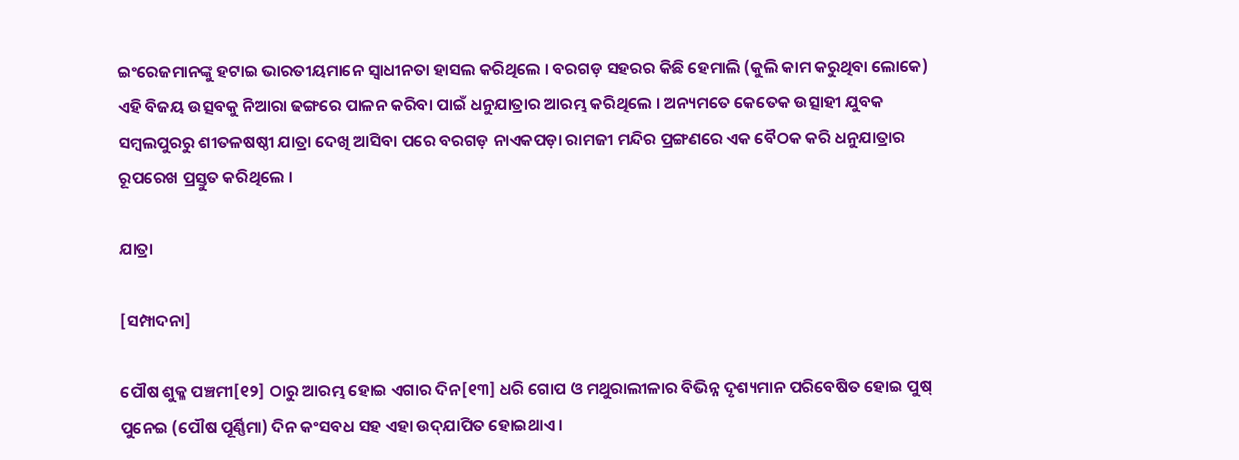ଇଂରେଜମାନଙ୍କୁ ହଟାଇ ଭାରତୀୟମାନେ ସ୍ୱାଧୀନତା ହାସଲ କରିଥିଲେ । ବରଗଡ଼ ସହରର କିଛି ହେମାଲି (କୁଲି କାମ କରୁଥିବା ଲୋକେ) ଏହି ବିଜୟ ଉତ୍ସବକୁ ନିଆରା ଢଙ୍ଗରେ ପାଳନ କରିବା ପାଇଁ ଧନୁଯାତ୍ରାର ଆରମ୍ଭ କରିଥିଲେ । ଅନ୍ୟମତେ କେତେକ ଉତ୍ସାହୀ ଯୁବକ ସମ୍ବଲପୁରରୁ ଶୀତଳଷଷ୍ଠୀ ଯାତ୍ରା ଦେଖି ଆସିବା ପରେ ବରଗଡ଼ ନାଏକପଡ଼ା ରାମଜୀ ମନ୍ଦିର ପ୍ରଙ୍ଗଣରେ ଏକ ବୈଠକ କରି ଧନୁଯାତ୍ରାର ରୂପରେଖ ପ୍ରସ୍ତୁତ କରିଥିଲେ ।

ଯାତ୍ରା

[ସମ୍ପାଦନା]

ପୌଷ ଶୁକ୍ଳ ପଞ୍ଚମୀ[୧୨] ଠାରୁ ଆରମ୍ଭ ହୋଇ ଏଗାର ଦିନ[୧୩] ଧରି ଗୋପ ଓ ମଥୁରାଲୀଳାର ବିଭିନ୍ନ ଦୃଶ୍ୟମାନ ପରିବେଷିତ ହୋଇ ପୁଷ୍ ପୁନେଇ (ପୌଷ ପୂର୍ଣ୍ଣିମା) ଦିନ କଂସବଧ ସହ ଏହା ଉଦ୍‌ଯାପିତ ହୋଇଥାଏ ।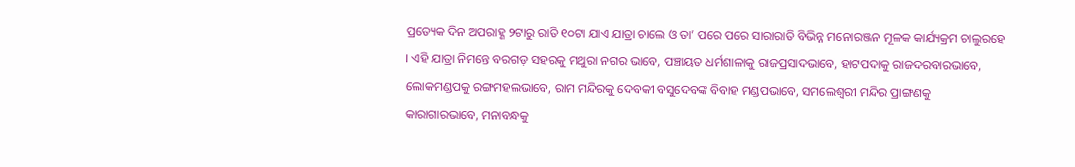ପ୍ରତ୍ୟେକ ଦିନ ଅପରାହ୍ଣ ୨ଟାରୁ ରାତି ୧୦ଟା ଯାଏ ଯାତ୍ରା ଚାଲେ ଓ ତା’ ପରେ ପରେ ସାରାରାତି ବିଭିନ୍ନ ମନୋରଞ୍ଜନ ମୂଳକ କାର୍ଯ୍ୟକ୍ରମ ଚାଲୁରହେ । ଏହି ଯାତ୍ରା ନିମନ୍ତେ ବରଗଡ଼ ସହରକୁ ମଥୁରା ନଗର ଭାବେ, ପଞ୍ଚାୟତ ଧର୍ମଶାଳାକୁ ରାଜପ୍ରସାଦଭାବେ, ହାଟପଦାକୁ ରାଜଦରବାରଭାବେ, ଲୋକମଣ୍ଡପକୁ ରଙ୍ଗମହଲଭାବେ, ରାମ ମନ୍ଦିରକୁ ଦେବକୀ ବସୁଦେବଙ୍କ ବିବାହ ମଣ୍ଡପଭାବେ, ସମଲେଶ୍ୱରୀ ମନ୍ଦିର ପ୍ରାଙ୍ଗଣକୁ କାରାଗାରଭାବେ, ମନାବନ୍ଧକୁ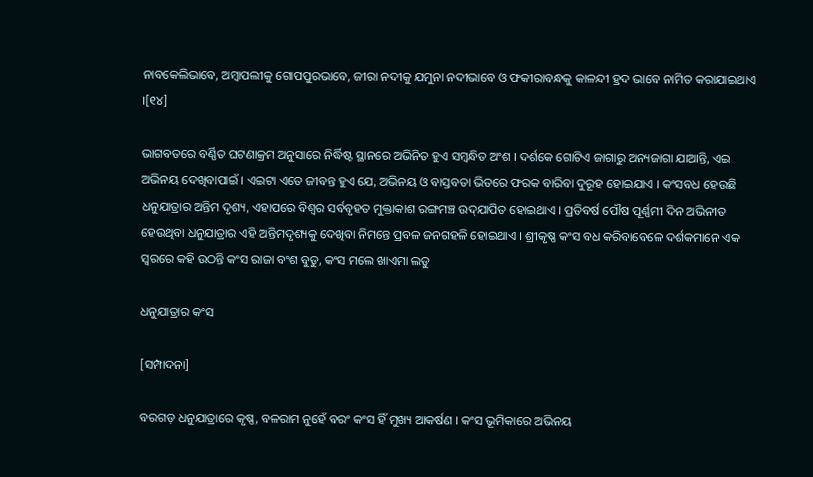ନାବକେଲିଭାବେ, ଅମ୍ବାପଲୀକୁ ଗୋପପୁରଭାବେ, ଜୀରା ନଦୀକୁ ଯମୁନା ନଦୀଭାବେ ଓ ଫକୀରାବନ୍ଧକୁ କାଳନ୍ଦୀ ହ୍ରଦ ଭାବେ ନାମିତ କରାଯାଇଥାଏ ।[୧୪]

ଭାଗବତରେ ବର୍ଣ୍ଣିତ ଘଟଣାକ୍ରମ ଅନୁସାରେ ନିର୍ଦ୍ଧିଷ୍ଟ ସ୍ଥାନରେ ଅଭିନିତ ହୁଏ ସମ୍ବନ୍ଧିତ ଅଂଶ । ଦର୍ଶକେ ଗୋଟିଏ ଜାଗାରୁ ଅନ୍ୟଜାଗା ଯାଆନ୍ତି, ଏଇ ଅଭିନୟ ଦେଖିବାପାଇଁ । ଏଇଟା ଏତେ ଜୀବନ୍ତ ହୁଏ ଯେ, ଅଭିନୟ ଓ ବାସ୍ତବତା ଭିତରେ ଫରକ ବାରିବା ଦୁରୂହ ହୋଇଯାଏ । କଂସବଧ ହେଉଛି ଧନୁଯାତ୍ରାର ଅନ୍ତିମ ଦୃଶ୍ୟ, ଏହାପରେ ବିଶ୍ୱର ସର୍ବବୃହତ ମୁକ୍ତାକାଶ ରଙ୍ଗମଞ୍ଚ ଉଦ୍‌ଯାପିତ ହୋଇଥାଏ । ପ୍ରତିବର୍ଷ ପୌଷ ପୂର୍ଣ୍ଣମୀ ଦିନ ଅଭିନୀତ ହେଉଥିବା ଧନୁଯାତ୍ରାର ଏହି ଅନ୍ତିମଦୃଶ୍ୟକୁ ଦେଖିବା ନିମନ୍ତେ ପ୍ରବଳ ଜନଗହଳି ହୋଇଥାଏ । ଶ୍ରୀକୃଷ୍ଣ କଂସ ବଧ କରିବାବେଳେ ଦର୍ଶକମାନେ ଏକ ସ୍ୱରରେ କହି ଉଠନ୍ତି କଂସ ରାଜା ବଂଶ ବୁଡୁ, କଂସ ମଲେ ଖାଏମା ଲଡୁ

ଧନୁଯାତ୍ରାର କଂସ

[ସମ୍ପାଦନା]

ବରଗଡ଼ ଧନୁଯାତ୍ରାରେ କୃଷ୍ଣ, ବଳରାମ ନୁହେଁ ବରଂ କଂସ ହିଁ ମୁଖ୍ୟ ଆକର୍ଷଣ । କଂସ ଭୂମିକାରେ ଅଭିନୟ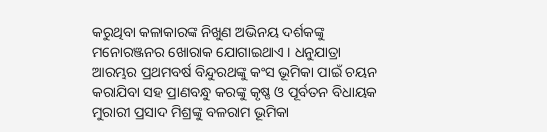କରୁଥିବା କଳାକାରଙ୍କ ନିଖୁଣ ଅଭିନୟ ଦର୍ଶକଙ୍କୁ ମନୋରଞ୍ଜନର ଖୋରାକ ଯୋଗାଇଥାଏ । ଧନୁଯାତ୍ରା ଆରମ୍ଭର ପ୍ରଥମବର୍ଷ ବିନ୍ଦୁରଥଙ୍କୁ କଂସ ଭୂମିକା ପାଇଁ ଚୟନ କରାଯିବା ସହ ପ୍ରାଣବନ୍ଧୁ କରଙ୍କୁ କୃଷ୍ଣ ଓ ପୂର୍ବତନ ବିଧାୟକ ମୁରାରୀ ପ୍ରସାଦ ମିଶ୍ରଙ୍କୁ ବଳରାମ ଭୂମିକା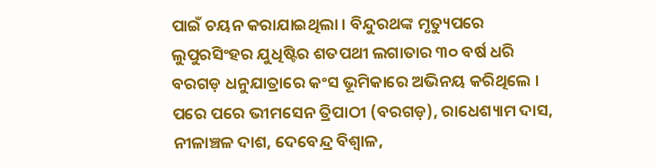ପାଇଁ ଚୟନ କରାଯାଇଥିଲା । ବିନ୍ଦୁରଥଙ୍କ ମୃତ୍ୟୁପରେ ଲୁପୁରସିଂହର ଯୁଧିଷ୍ଟିର ଶତପଥୀ ଲଗାତାର ୩୦ ବର୍ଷ ଧରି ବରଗଡ଼ ଧନୁଯାତ୍ରାରେ କଂସ ଭୂମିକାରେ ଅଭିନୟ କରିଥିଲେ । ପରେ ପରେ ଭୀମସେନ ତ୍ରିପାଠୀ (ବରଗଡ଼), ରାଧେଶ୍ୟାମ ଦାସ, ନୀଳାଞ୍ଚଳ ଦାଶ, ଦେବେନ୍ଦ୍ର ବିଶ୍ୱାଳ,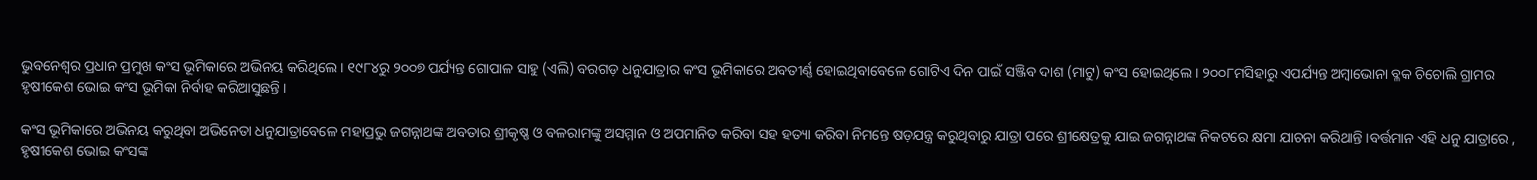ଭୁବନେଶ୍ୱର ପ୍ରଧାନ ପ୍ରମୁଖ କଂସ ଭୂମିକାରେ ଅଭିନୟ କରିଥିଲେ । ୧୯୮୪ରୁ ୨୦୦୭ ପର୍ଯ୍ୟନ୍ତ ଗୋପାଳ ସାହୁ (ଏଲି) ବରଗଡ଼ ଧନୁଯାତ୍ରାର କଂସ ଭୂମିକାରେ ଅବତୀର୍ଣ୍ଣ ହୋଇଥିବାବେଳେ ଗୋଟିଏ ଦିନ ପାଇଁ ସଞ୍ଜିବ ଦାଶ (ମାଟୁ) କଂସ ହୋଇଥିଲେ । ୨୦୦୮ମସିହାରୁ ଏପର୍ଯ୍ୟନ୍ତ ଅମ୍ବାଭୋନା ବ୍ଳକ ଚିଚୋଲି ଗ୍ରାମର ହୃଷୀକେଶ ଭୋଇ କଂସ ଭୂମିକା ନିର୍ବାହ କରିଆସୁଛନ୍ତି ।

କଂସ ଭୂମିକାରେ ଅଭିନୟ କରୁଥିବା ଅଭିନେତା ଧନୁଯାତ୍ରାବେଳେ ମହାପ୍ରଭୁ ଜଗନ୍ନାଥଙ୍କ ଅବତାର ଶ୍ରୀକୃଷ୍ଣ ଓ ବଳରାମଙ୍କୁ ଅସମ୍ମାନ ଓ ଅପମାନିତ କରିବା ସହ ହତ୍ୟା କରିବା ନିମନ୍ତେ ଷଡ଼ଯନ୍ତ୍ର କରୁଥିବାରୁ ଯାତ୍ରା ପରେ ଶ୍ରୀକ୍ଷେତ୍ରକୁ ଯାଇ ଜଗନ୍ନାଥଙ୍କ ନିକଟରେ କ୍ଷମା ଯାଚନା କରିଥାନ୍ତି ।ବର୍ତ୍ତମାନ ଏହି ଧନୁ ଯାତ୍ରାରେ , ହୃଷୀକେଶ ଭୋଇ କଂସଙ୍କ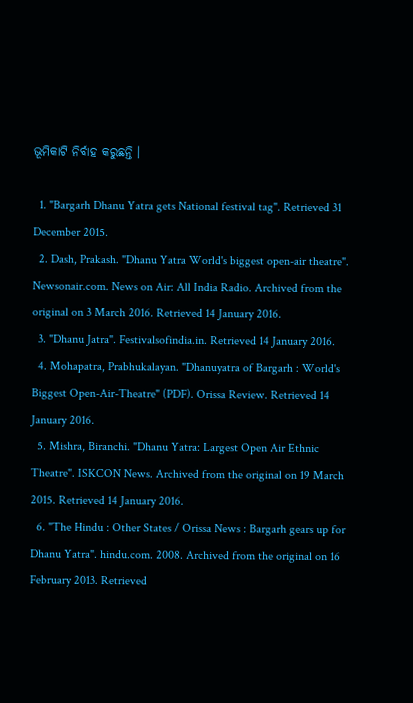ଭୂମିକାଟି ନିର୍ବାହ କରୁଛନ୍ତି ।

  1. "Bargarh Dhanu Yatra gets National festival tag". Retrieved 31 December 2015.
  2. Dash, Prakash. "Dhanu Yatra World's biggest open-air theatre". Newsonair.com. News on Air: All India Radio. Archived from the original on 3 March 2016. Retrieved 14 January 2016.
  3. "Dhanu Jatra". Festivalsofindia.in. Retrieved 14 January 2016.
  4. Mohapatra, Prabhukalayan. "Dhanuyatra of Bargarh : World's Biggest Open-Air-Theatre" (PDF). Orissa Review. Retrieved 14 January 2016.
  5. Mishra, Biranchi. "Dhanu Yatra: Largest Open Air Ethnic Theatre". ISKCON News. Archived from the original on 19 March 2015. Retrieved 14 January 2016.
  6. "The Hindu : Other States / Orissa News : Bargarh gears up for Dhanu Yatra". hindu.com. 2008. Archived from the original on 16 February 2013. Retrieved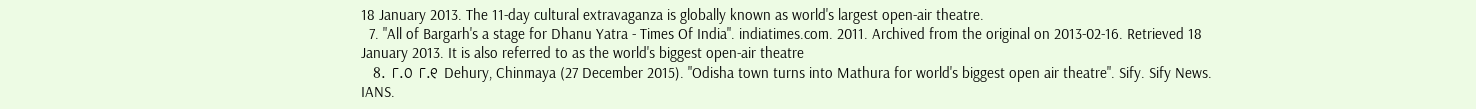18 January 2013. The 11-day cultural extravaganza is globally known as world's largest open-air theatre.
  7. "All of Bargarh's a stage for Dhanu Yatra - Times Of India". indiatimes.com. 2011. Archived from the original on 2013-02-16. Retrieved 18 January 2013. It is also referred to as the world's biggest open-air theatre
  8. ୮.୦ ୮.୧ Dehury, Chinmaya (27 December 2015). "Odisha town turns into Mathura for world's biggest open air theatre". Sify. Sify News. IANS.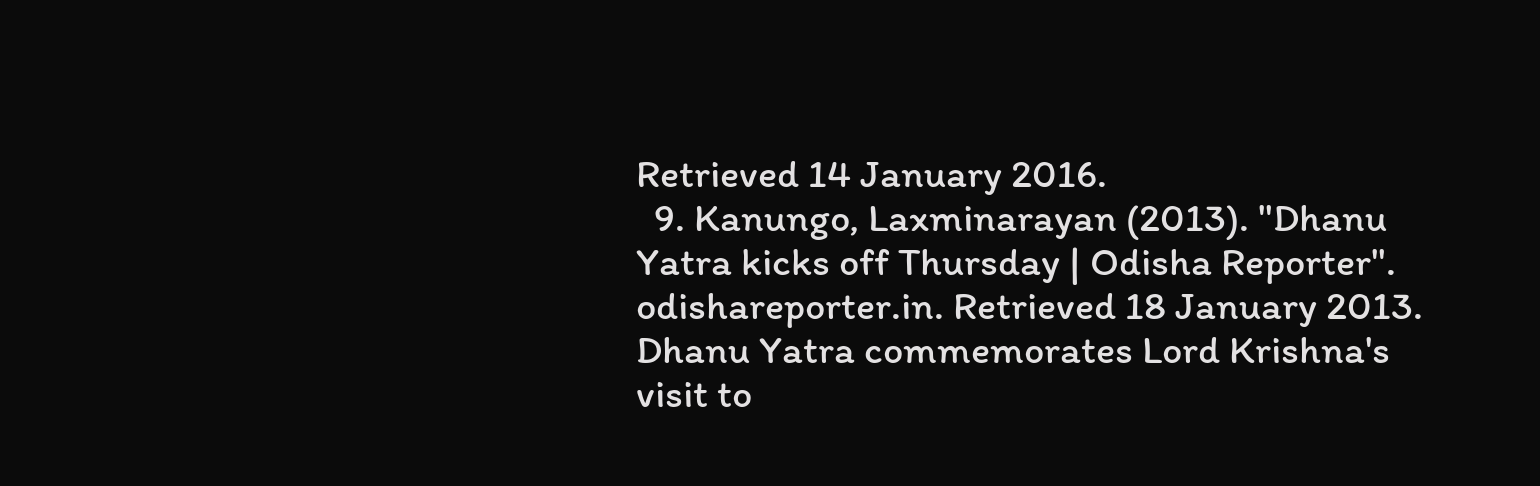Retrieved 14 January 2016.
  9. Kanungo, Laxminarayan (2013). "Dhanu Yatra kicks off Thursday | Odisha Reporter". odishareporter.in. Retrieved 18 January 2013. Dhanu Yatra commemorates Lord Krishna's visit to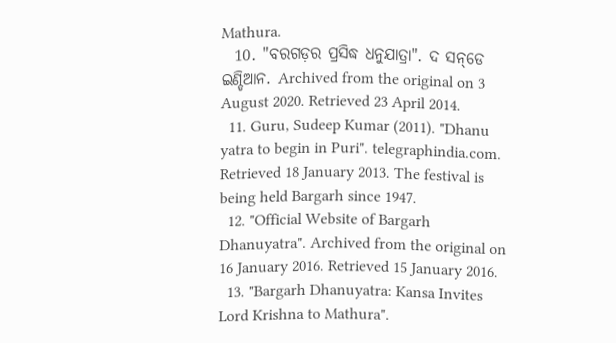Mathura.
  10. "ବରଗଡ଼ର ପ୍ରସିଦ୍ଧ ଧନୁଯାତ୍ରା". ଦ ସନ୍‌ଡେ ଇଣ୍ଡିଆନ. Archived from the original on 3 August 2020. Retrieved 23 April 2014.
  11. Guru, Sudeep Kumar (2011). "Dhanu yatra to begin in Puri". telegraphindia.com. Retrieved 18 January 2013. The festival is being held Bargarh since 1947.
  12. "Official Website of Bargarh Dhanuyatra". Archived from the original on 16 January 2016. Retrieved 15 January 2016.
  13. "Bargarh Dhanuyatra: Kansa Invites Lord Krishna to Mathura".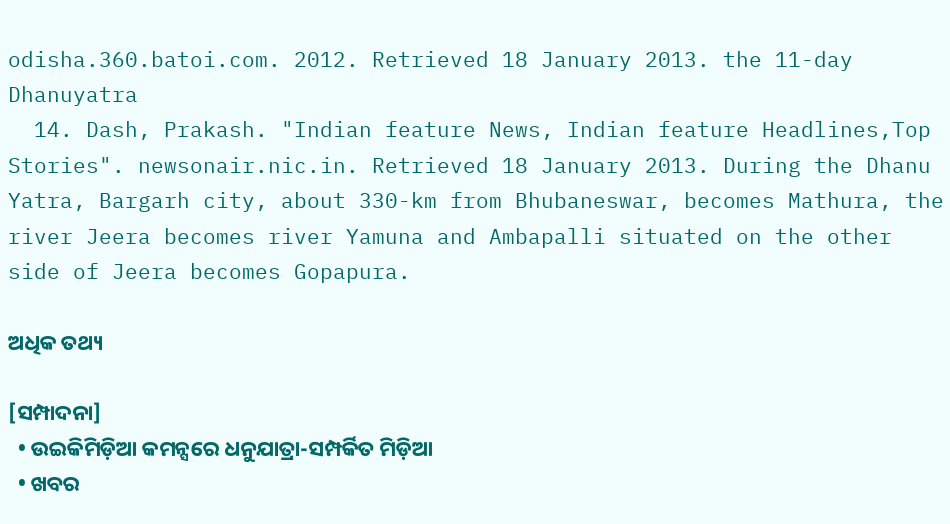odisha.360.batoi.com. 2012. Retrieved 18 January 2013. the 11-day Dhanuyatra
  14. Dash, Prakash. "Indian feature News, Indian feature Headlines,Top Stories". newsonair.nic.in. Retrieved 18 January 2013. During the Dhanu Yatra, Bargarh city, about 330-km from Bhubaneswar, becomes Mathura, the river Jeera becomes river Yamuna and Ambapalli situated on the other side of Jeera becomes Gopapura.

ଅଧିକ ତଥ୍ୟ

[ସମ୍ପାଦନା]
  • ଉଇକିମିଡ଼ିଆ କମନ୍ସରେ ଧନୁଯାତ୍ରା-ସମ୍ପର୍କିତ ମିଡ଼ିଆ
  • ଖବର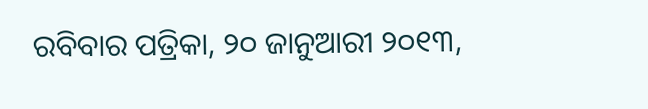ରବିବାର ପତ୍ରିକା, ୨୦ ଜାନୁଆରୀ ୨୦୧୩,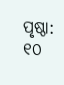ପୃଷ୍ଠା: ୧୦